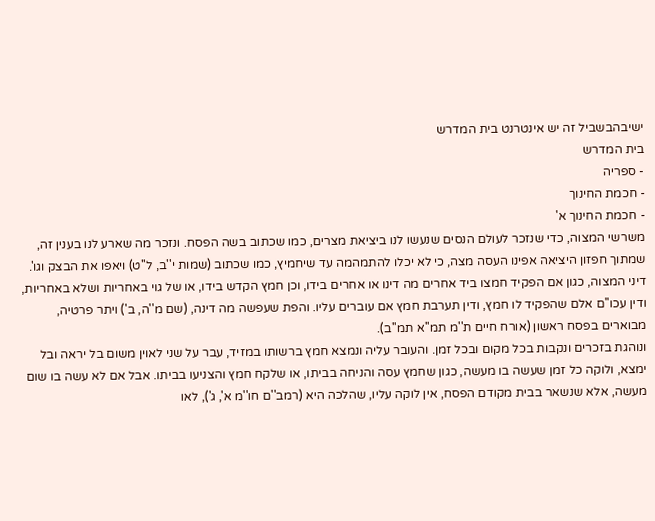ישיבהבשביל זה יש אינטרנט בית המדרש
בית המדרש
- ספריה
- חכמת החינוך
- חכמת החינוך א'
משרשי המצוה, כדי שנזכר לעולם הנסים שנעשו לנו ביציאת מצרים, כמו שכתוב בשה הפסח. ונזכר מה שארע לנו בענין זה, שמתוך חפזון היציאה אפינו העסה מצה, כי לא יכלו להתמהמה עד שיחמיץ, כמו שכתוב (שמות י''ב, ל''ט) ויאפו את הבצק וגו'.
דיני המצוה, כגון אם הפקיד חמצו ביד אחרים מה דינו או אחרים בידו, וכן חמץ הקדש בידו, או של גוי באחריות ושלא באחריות, ודין עכו''ם אלם שהפקיד לו חמץ, ודין תערבת חמץ אם עוברים עליו. והפת שעפשה מה דינה, (שם מ''ה, ב') ויתר פרטיה, מבוארים בפסח ראשון (אורח חיים ת''מ תמ''א תמ''ב).
ונוהגת בזכרים ונקבות בכל מקום ובכל זמן. והעובר עליה ונמצא חמץ ברשותו במזיד, עבר על שני לאוין משום בל יראה ובל ימצא, ולוקה כל זמן שעשה בו מעשה, כגון שחמץ עסה והניחה בביתו, או שלקח חמץ והצניעו בביתו. אבל אם לא עשה בו שום מעשה, אלא שנשאר בבית מקודם הפסח, אין לוקה עליו, שהלכה היא (רמב''ם חו''מ א', ג'), לאו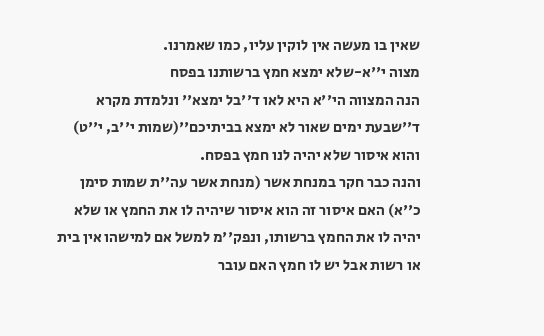שאין בו מעשה אין לוקין עליו, כמו שאמרנו.
מצוה י''א-שלא ימצא חמץ ברשותנו בפסח
הנה המצווה הי''א היא לאו ד''בל ימצא'' ונלמדת מקרא ד''שבעת ימים שאור לא ימצא בביתיכם''(שמות י''ב, י''ט) והוא איסור שלא יהיה לנו חמץ בפסח.
והנה כבר חקר במנחת אשר (מנחת אשר עה''ת שמות סימן כ''א) האם איסור זה הוא איסור שיהיה לו את החמץ או שלא יהיה לו את החמץ ברשותו, ונפק''מ למשל אם למישהו אין בית או רשות אבל יש לו חמץ האם עובר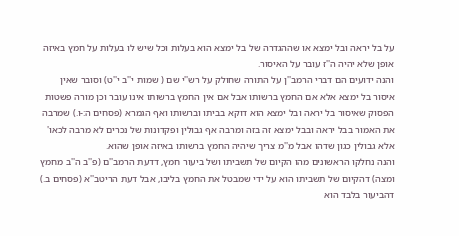על בל יראה ובל ימצא או שההגדרה של בל ימצא הוא בעלות וכל שיש לו בעלות על חמץ באיזה אופן שלא יהיה ה''ז עובר על האיסור.
והנה ידועים הם דברי הרמב''ן על התורה שחולק על רש''י שם ( שמות י''ב י''ט) וסובר שאין איסור בל ימצא אלא אם החמץ ברשותו אבל אם אין החמץ ברשותו אינו עובר וכן מורה פשטות הפסוק שאיסור בל יראה ובל ימצא הוא דוקא בביתו וברשותו ואף הגמרא (פסחים ה:-ו.) שמרבה את האמור בבל יראה ובבל ימצא זה בזה ומרבה אף גבולין ופקדונות של נכרים לא מרבה לכאו' אלא גבולין כגון שדהו אבל מ''מ צריך שיהיה החמץ ברשותו באיזה אופן שהוא.
והנה נחלקו הראשונים מהו הקיום של תשביתו ושל ביעור חמץ, דדעת הרמב''ם (פ''ב ה''ב מחמץ ומצה) דהקיום של תשביתו הוא על ידי שמבטל את החמץ בליבו, אבל דעת הריטב''א (פסחים ב.) דהביעור בלבד הוא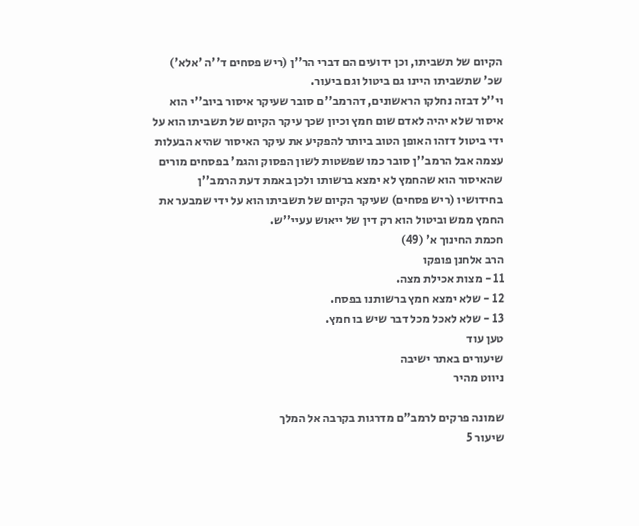הקיום של תשביתו, וכן ידועים הם דברי הר''ן (ריש פסחים ד''ה 'אלא') שכ' שתשביתו היינו גם ביטול וגם ביעור.
וי''ל דבזה נחלקו הראשונים, דהרמב''ם סובר שעיקר איסור ביוב''י הוא איסור שלא יהיה לאדם שום חמץ וכיון שכך עיקר הקיום של תשביתו הוא על ידי ביטול דזהו האופן הטוב ביותר להפקיע את עיקר האיסור שהיא הבעלות עצמה אבל הרמב''ן סובר כמו שפשטות לשון הפסוק והגמ' בפסחים מורים שהאיסור הוא שהחמץ לא ימצא ברשותו ולכן באמת דעת הרמב''ן בחידושיו (ריש פסחים) שעיקר הקיום של תשביתו הוא על ידי שמבער את החמץ ממש וביטול הוא רק דין של ייאוש עעיי''ש.
חכמת החינוך א' (49)
הרב אלחנן פופקו
11 - מצות אכילת מצה.
12 - שלא ימצא חמץ ברשותנו בפסח.
13 - שלא לאכל מכל דבר שיש בו חמץ.
טען עוד
שיעורים באתר ישיבה
ניווט מהיר

שמונה פרקים לרמב"ם מדרגות בקרבה אל המלך
שיעור 5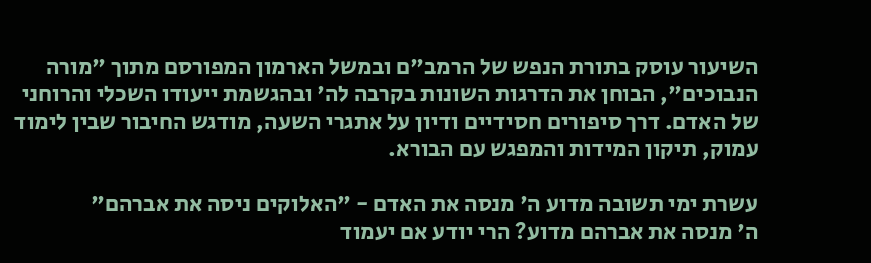השיעור עוסק בתורת הנפש של הרמב"ם ובמשל הארמון המפורסם מתוך "מורה הנבוכים", הבוחן את הדרגות השונות בקרבה לה' ובהגשמת ייעודו השכלי והרוחני של האדם. דרך סיפורים חסידיים ודיון על אתגרי השעה, מודגש החיבור שבין לימוד עמוק, תיקון המידות והמפגש עם הבורא.

עשרת ימי תשובה מדוע ה' מנסה את האדם - "האלוקים ניסה את אברהם"
ה' מנסה את אברהם מדוע? הרי יודע אם יעמוד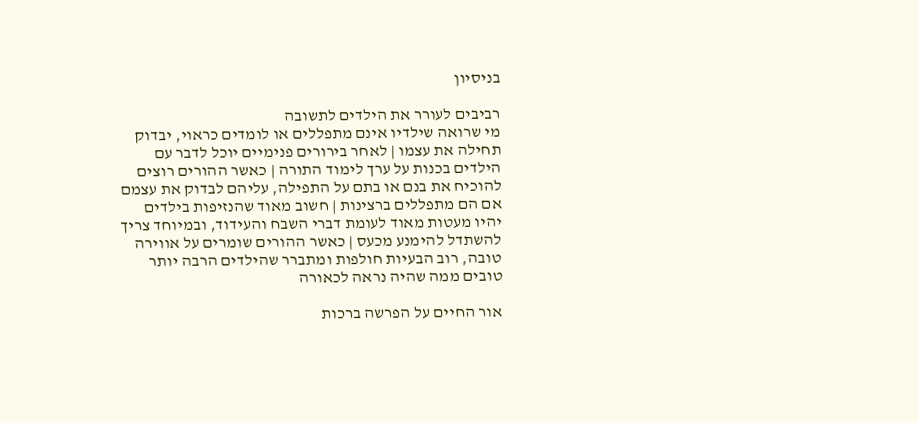בניסיון

רביבים לעורר את הילדים לתשובה
מי שרואה שילדיו אינם מתפללים או לומדים כראוי, יבדוק תחילה את עצמו | לאחר בירורים פנימיים יוכל לדבר עם הילדים בכנות על ערך לימוד התורה | כאשר ההורים רוצים להוכיח את בנם או בתם על התפילה, עליהם לבדוק את עצמם אם הם מתפללים ברצינות | חשוב מאוד שהנזיפות בילדים יהיו מעטות מאוד לעומת דברי השבח והעידוד, ובמיוחד צריך להשתדל להימנע מכעס | כאשר ההורים שומרים על אווירה טובה, רוב הבעיות חולפות ומתברר שהילדים הרבה יותר טובים ממה שהיה נראה לכאורה

אור החיים על הפרשה ברכות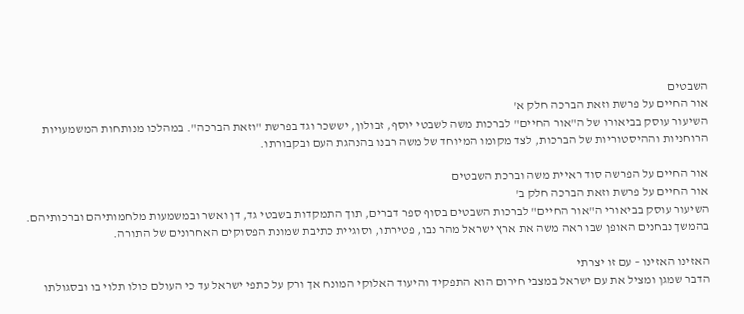השבטים
אור החיים על פרשת וזאת הברכה חלק א'
השיעור עוסק בביאורו של ה"אור החיים" לברכות משה לשבטי יוסף, זבולון, יששכר וגד בפרשת "וזאת הברכה". במהלכו מנותחות המשמעויות הרוחניות וההיסטוריות של הברכות, לצד מקומו המיוחד של משה רבנו בהנהגת העם ובקבורתו.

אור החיים על הפרשה סוד ראיית משה וברכת השבטים
אור החיים על פרשת וזאת הברכה חלק ב'
השיעור עוסק בביאורי ה"אור החיים" לברכות השבטים בסוף ספר דברים, תוך התמקדות בשבטי גד, דן ואשר ובמשמעות מלחמותיהם וברכותיהם. בהמשך נבחנים האופן שבו ראה משה את ארץ ישראל מהר נבו, פטירתו, וסוגיית כתיבת שמונת הפסוקים האחרונים של התורה.

האזינו האזינו – עם זו יצרתי
הדבר שמגן ומציל את עם ישראל במצבי חירום הוא התפקיד והיעוד האלוקי המונח אך ורק על כתפי ישראל עד כי העולם כולו תלוי בו ובסגולתו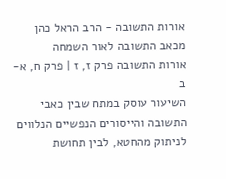אורות התשובה - הרב הראל כהן מכאב התשובה לאור השמחה
אורות התשובה פרק ז, ז | פרק ח, א-ב
השיעור עוסק במתח שבין כאבי התשובה והייסורים הנפשיים הנלווים לניתוק מהחטא, לבין תחושת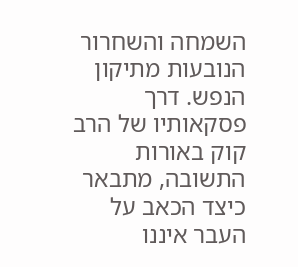השמחה והשחרור הנובעות מתיקון הנפש. דרך פסקאותיו של הרב קוק באורות התשובה, מתבאר כיצד הכאב על העבר איננו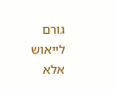גורם לייאוש אלא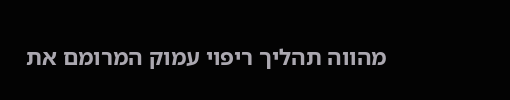מהווה תהליך ריפוי עמוק המרומם את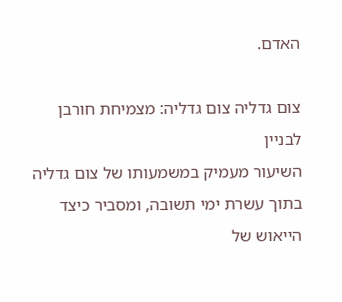האדם.

צום גדליה צום גדליה: מצמיחת חורבן לבניין
השיעור מעמיק במשמעותו של צום גדליה בתוך עשרת ימי תשובה, ומסביר כיצד הייאוש של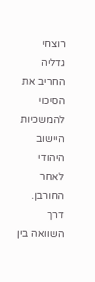רוצחי גדליה החריב את הסיכוי להמשכיות היישוב היהודי לאחר החורבן. דרך השוואה בין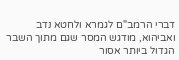דברי הרמב"ם לגמרא ולחטא נדב ואביהוא, מודגש המסר שגם מתוך השבר הגדול ביותר אסור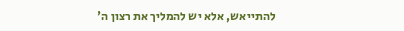להתייאש, אלא יש להמליך את רצון ה'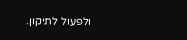ולפעול לתיקון.